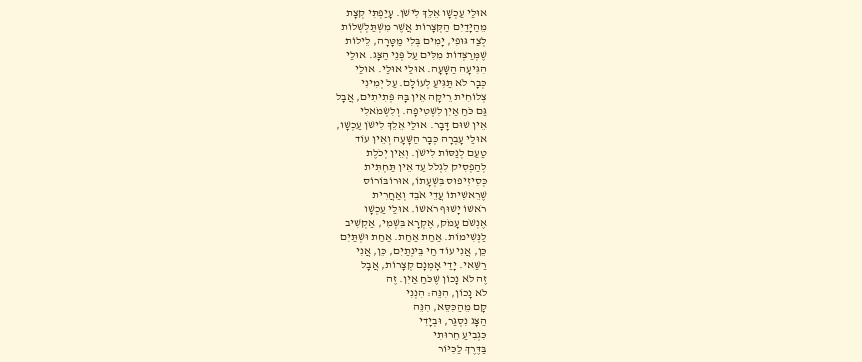אוּלַי עַכְשָׁו אֵלֵךְ לִישֹׁן. עָיַפְתִּי קְצָת
מֵהַיָּדַיִם הַקְּצָרוֹת אֲשֶׁר מִשְׁתַּלְשְׁלוֹת
לְצַד גּוּפִי, יָמִים בְּלִי מַטָּרָה, לֵילוֹת
שֶׁמְּרַצְּדוֹת מִלִּים עַל פְּנֵי הַצָּג. אוּלַי
הִגִּיעָה הַשָּׁעָה. אוּלַי אוּלַי. אוּלַי
כְּבָר לֹא תַּגִּיעַ לְעוֹלָם. עַל יְמִינִי
צְלוֹחִית רֵיקָה אֵין בָּהּ פְּתִיתִים, אֲבָל
גַּם כֹּחַ אַיִן לִשְׁטִיפָה. וְלִשְׂמֹאלִי
אֵין שׁוּם דָּבָר. אוּלַי אֵלֵךְ לִישֹׁן עַכְשָׁו,
אוּלַי עָבְרָה כְּבָר הַשָּׁעָה וְאֵין עוֹד
טַעַם לְנַסּוֹת לִישֹׁן. וְאֵין יְכֹלֶת
לְהַפְסִיק לִגְלֹל עַד אֵין תַּחְתִּית
כְּסִיזִיפוּס בִּשְׁעָתוֹ, אוּרוֹבּוֹרוֹס
שֶׁרֵאשִׁיתוֹ עֲדֵי אֹבֵד וְאַחֲרִית
רֹאשׁוֹ יָשׁוּף רֹאשׁוֹ. אוּלַי עַכְשָׁו
אֶנְשֹׁם עָמֹק, אֶקְרָא בִּשְׁמִי, אַקְשִׁיב
לַנְּשִׁימוֹת. אַחַת אַחַת. אַחַת וּשְׁתַּיִם
כֵּן, אֲנִי עוֹד חַי בֵּינְתַיִם, כֵּן, אֲנִי
רַשַּׁאי. יָדַי אָמְנָם קְצָרוֹת, אֲבָל
זֶה לֹא נָכוֹן שֶׁכֹּחַ אַיִן. זֶה
לֹא נָכוֹן, הִנֵּה: הִנְנִי
קָם מֵהַכִּסֵּא, הִנֵּה
הַצָּג נִסְגַּר, וּבְיָדִי
כִּגְבִיעַ חֵרוּתִי
בַּדֶּרֶךְ לַכִּיּוֹר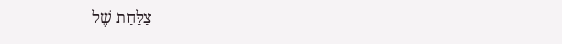צַלַּחַת שֶׁל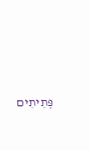פְּתִיתִים